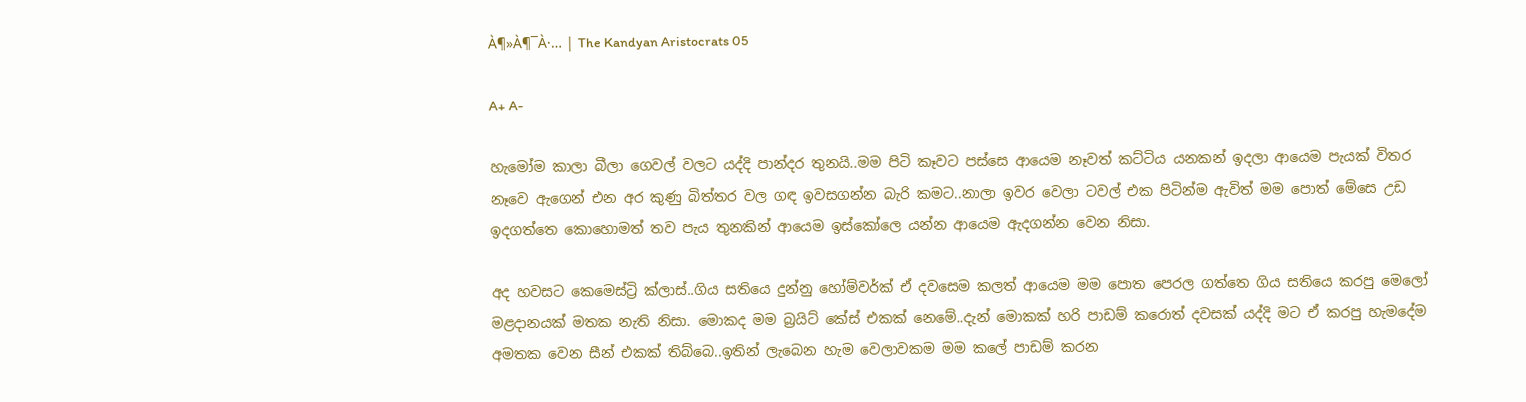À¶»À¶¯À·… | The Kandyan Aristocrats 05

A+ A-

හැමෝම කාලා බීලා ගෙවල් වලට යද්දි පාන්දර තුනයි..මම පිටි කෑවට පස්සෙ ආයෙම නෑවත් කට්ටිය යනකන් ඉදලා ආයෙම පැයක් විතර නෑවෙ ඇගෙන් එන අර කුණු බිත්තර වල ගඳ ඉවසගන්න බැරි කමට..නාලා ඉවර වෙලා ටවල් එක පිටින්ම ඇවිත් මම පොත් මේසෙ උඩ ඉදගත්තෙ කොහොමත් තව පැය තුනකින් ආයෙම ඉස්කෝලෙ යන්න ආයෙම ඇදගන්න වෙන නිසා.

අද හවසට කෙමෙස්ට්‍රි ක්ලාස්..ගිය සතියෙ දුන්නු හෝම්වර්ක් ඒ දවසෙම කලත් ආයෙම මම පොත පෙරල ගත්තෙ ගිය සතියෙ කරපු මෙලෝ මළදානයක් මතක නැති නිසා. මොකද මම බ්‍රයිට් කේස් එකක් නෙමේ..දැන් මොකක් හරි පාඩම් කරොත් දවසක් යද්දි මට ඒ කරපු හැමදේම අමතක වෙන සීන් එකක් තිබ්බෙ..ඉතින් ලැබෙන හැම වෙලාවකම මම කලේ පාඩම් කරන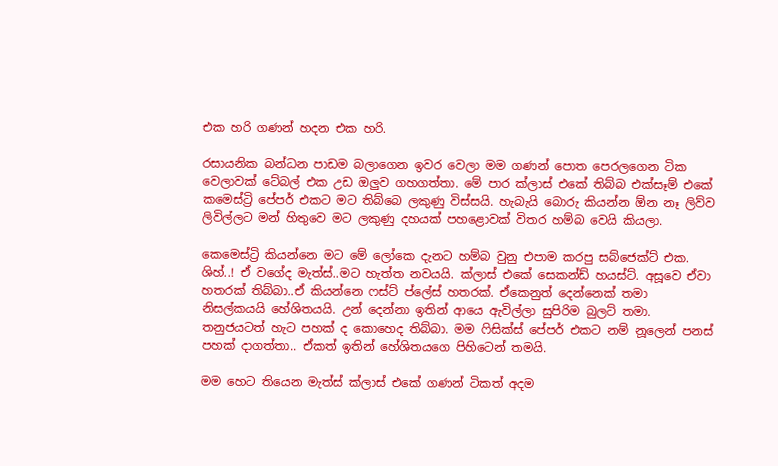එක හරි ගණන් හදන එක හරි.

රසායනික බන්ධන පාඩම බලාගෙන ඉවර වෙලා මම ගණන් පොත පෙරලගෙන ටික වෙලාවක් ටේබල් එක උඩ ඔලුව ගහගත්තා. මේ පාර ක්ලාස් එකේ තිබ්බ එක්සෑම් එකේ කමෙස්ට්‍රි පේපර් එකට මට තිබ්බෙ ලකුණු විස්සයි. හැබැයි බොරු කියන්න ඕන නෑ ලිව්ව ලිවිල්ලට මන් හිතුවෙ මට ලකුණු දහයක් පහළොවක් විතර හම්බ වෙයි කියලා.

කෙමෙස්ට්‍රි කියන්නෙ මට මේ ලෝකෙ දැනට හම්බ වුනු එපාම කරපු සබ්ජෙක්ට් එක. ශිහ්..! ඒ වගේද මැත්ස්..මට හැත්ත නවයයි. ක්ලාස් එකේ සෙකන්ඩ් හයස්ට්. අසූවෙ ඒවා හතරක් තිබ්බා..ඒ කියන්නෙ ෆස්ට් ප්ලේස් හතරක්. ඒකෙනුත් දෙන්නෙක් තමා නිසල්කයයි හේශිතයයි. උන් දෙන්නා ඉතින් ආයෙ ඇවිල්ලා සුපිරිම බුලට් තමා. තනුජයටත් හැට පහක් ද කොහෙද තිබ්බා. මම ෆිසික්ස් පේපර් එකට නම් නූලෙන් පනස් පහක් දාගත්තා.. ඒකත් ඉතින් හේශිතයගෙ පිහිටෙන් තමයි.

මම හෙට තියෙන මැත්ස් ක්ලාස් එකේ ගණන් ටිකත් අදම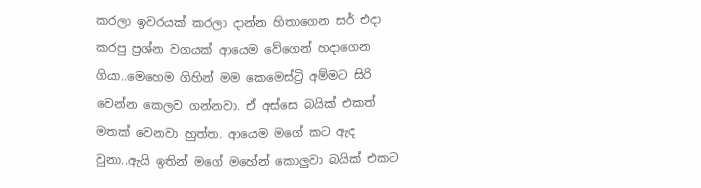කරලා ඉවරයක් කරලා දාන්න හිතාගෙන සර් එදා කරපු ප්‍රශ්න වගයක් ආයෙම වේගෙන් හදාගෙන ගියා..මෙහෙම ගිහින් මම කෙමෙස්ට්‍රි අම්මට සිරි වෙන්න කෙලව ගන්නවා. ඒ අස්සෙ බයික් එකත් මතක් වෙනවා හුත්ත. ආයෙම මගේ කට ඇද වුනා..ඇයි ඉතින් මගේ මහේන් කොලුවා බයික් එකට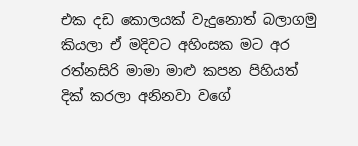එක දඩ කොලයක් වැදුනොත් බලාගමු කියලා ඒ මදිවට අහිංසක මට අර රත්නසිරි මාමා මාළු කපන පිහියත් දික් කරලා අනිනවා වගේ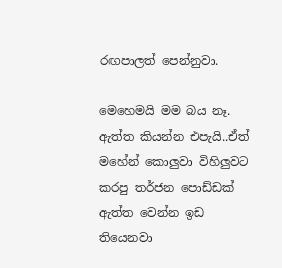රඟපාලත් පෙන්නුවා.

මෙහෙමයි මම බය නෑ. ඇත්ත කියන්න එපැයි..ඒත් මහේන් කොලුවා විහිලුවට කරපු තර්ජන පොඩ්ඩක් ඇත්ත වෙන්න ඉඩ තියෙනවා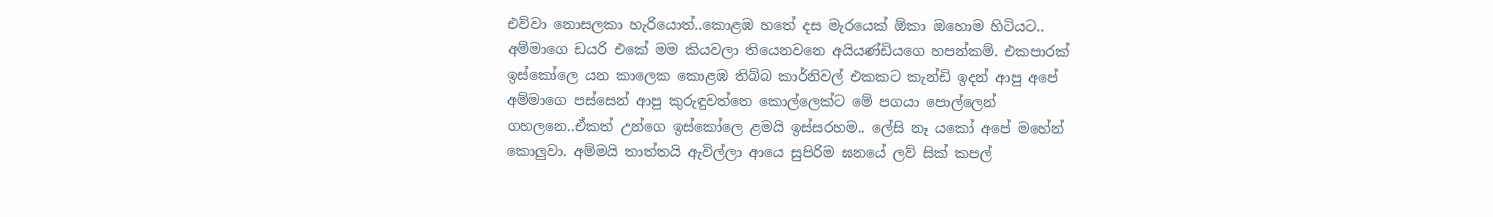එව්වා නොසලකා හැරියොත්..කොළඹ හතේ දස මැරයෙක් ඕකා ඔහොම හිටියට.. අම්මාගෙ ඩයරි එකේ මම කියවලා තියෙනවනෙ අයියණ්ඩියගෙ හපන්කම්. එකපාරක් ඉස්කෝලෙ යන කාලෙක කොළඹ තිබ්බ කාර්නිවල් එකකට කැන්ඩි ඉදන් ආපු අපේ අම්මාගෙ පස්සෙන් ආපු කුරුඳුවත්තෙ කොල්ලෙක්ට මේ පගයා පොල්ලෙන් ගහලනෙ..ඒකත් උන්ගෙ ඉස්කෝලෙ ළමයි ඉස්සරහම.. ලේසි නෑ යකෝ අපේ මහේන් කොලුවා. අම්මයි තාත්තයි ඇවිල්ලා ආයෙ සුපිරිම ඝනයේ ලව් සික් කපල්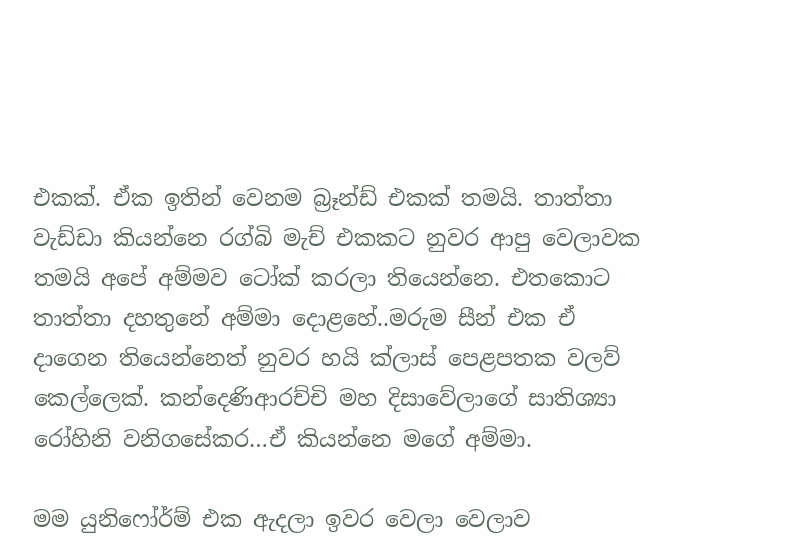එකක්. ඒක ඉතින් වෙනම බ්‍රෑන්ඩ් එකක් තමයි. තාත්තා වැඩ්ඩා කියන්නෙ රග්බි මැච් එකකට නුවර ආපු වෙලාවක තමයි අපේ අම්මව ටෝක් කරලා තියෙන්නෙ. එතකොට තාත්තා දහතුනේ අම්මා දොළහේ..මරුම සීන් එක ඒ දාගෙන තියෙන්නෙත් නුවර හයි ක්ලාස් පෙළපතක වලව් කෙල්ලෙක්. කන්දෙණිආරච්චි මහ දිසාවේලාගේ සාතිශ්‍යා රෝහිනි වනිගසේකර…ඒ කියන්නෙ මගේ අම්මා.

මම යුනිෆෝර්ම් එක ඇදලා ඉවර වෙලා වෙලාව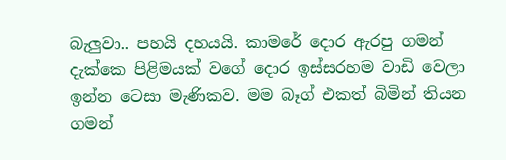බැලුවා.. පහයි දහයයි. කාමරේ දොර ඇරපු ගමන් දැක්කෙ පිළිමයක් වගේ දොර ඉස්සරහම වාඩි වෙලා ඉන්න ටෙසා මැණිකව. මම බෑග් එකත් බිමින් තියන ගමන්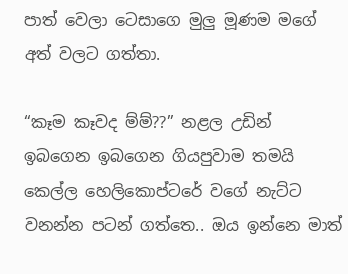පාත් වෙලා ටෙසාගෙ මුලු මූණම මගේ අත් වලට ගත්තා.

“කෑම කෑවද ම්ම්??” නළල උඩින් ඉබගෙන ඉබගෙන ගියපුවාම තමයි කෙල්ල හෙලිකොප්ටරේ වගේ නැට්ට වනන්න පටන් ගත්තෙ.. ඔය ඉන්නෙ මාත්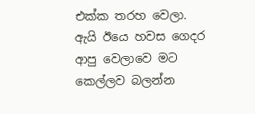එක්ක තරහ වෙලා. ඇයි ඊයෙ හවස ගෙදර ආපු වෙලාවෙ මට කෙල්ලව බලන්න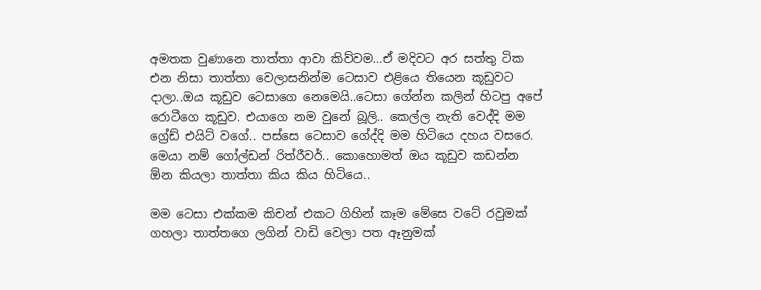අමතක වුණානෙ තාත්තා ආවා කිව්වම…ඒ මදිවට අර සත්තු ටික එන නිසා තාත්තා වෙලාසනින්ම ටෙසාව එළියෙ තියෙන කූඩුවට දාලා..ඔය කූඩුව ටෙසාගෙ නෙමෙයි..ටෙසා ගේන්න කලින් හිටපු අපේ රොටීගෙ කූඩුව. එයාගෙ නම වුනේ බූලි.. කෙල්ල නැති වෙද්දි මම ග්‍රේඩ් එයිට් වගේ.. පස්සෙ ටෙසාව ගේද්දි මම හිටියෙ දහය වසරෙ. මෙයා නම් ගෝල්ඩන් රිත්රීවර්.. කොහොමත් ඔය කූඩුව කඩන්න ඕන කියලා තාත්තා කිය කිය හිටියෙ..

මම ටෙසා එක්කම කිචන් එකට ගිහින් කෑම මේසෙ වටේ රවුමක් ගහලා තාත්තගෙ ලගින් වාඩි වෙලා පත ඈනුමක්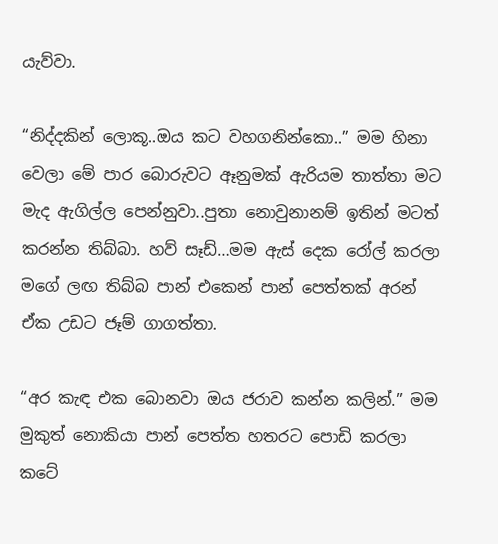යැව්වා.

“නිද්දකින් ලොකූ..ඔය කට වහගනින්කො..” මම හිනා වෙලා මේ පාර බොරුවට ඈනුමක් ඇරියම තාත්තා මට මැද ඇගිල්ල පෙන්නුවා..පුතා නොවුනානම් ඉතින් මටත් කරන්න තිබ්බා. හව් සෑඩ්…මම ඇස් දෙක රෝල් කරලා මගේ ලඟ තිබ්බ පාන් එකෙන් පාන් පෙත්තක් අරන් ඒක උඩට ජෑම් ගාගත්තා.

“අර කැඳ එක බොනවා ඔය ජරාව කන්න කලින්.” මම මුකුත් නොකියා පාන් පෙත්ත හතරට පොඩි කරලා කටේ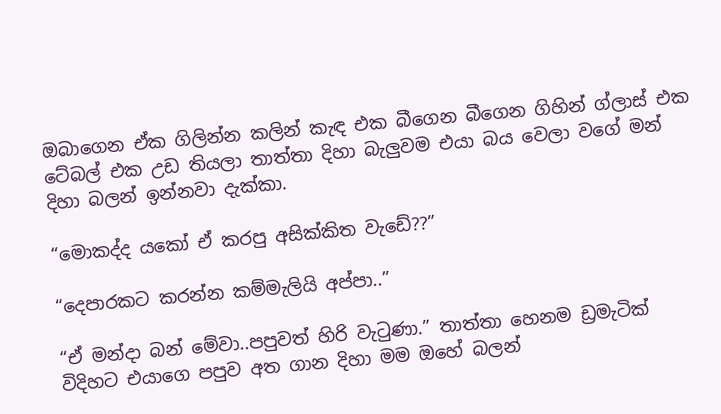ඔබාගෙන ඒක ගිලින්න කලින් කැඳ එක බීගෙන බීගෙන ගිහින් ග්ලාස් එක ටේබල් එක උඩ තියලා තාත්තා දිහා බැලුවම එයා බය වෙලා වගේ මන් දිහා බලන් ඉන්නවා දැක්කා.

“මොකද්ද යකෝ ඒ කරපු අසික්කිත වැඩේ??”

“දෙපාරකට කරන්න කම්මැලියි අප්පා..”

“ඒ මන්දා බන් මේවා..පපුවත් හිරි වැටුණා.” තාත්තා හෙනම ඩ්‍රමැටික් විදිහට එයාගෙ පපුව අත ගාන දිහා මම ඔහේ බලන්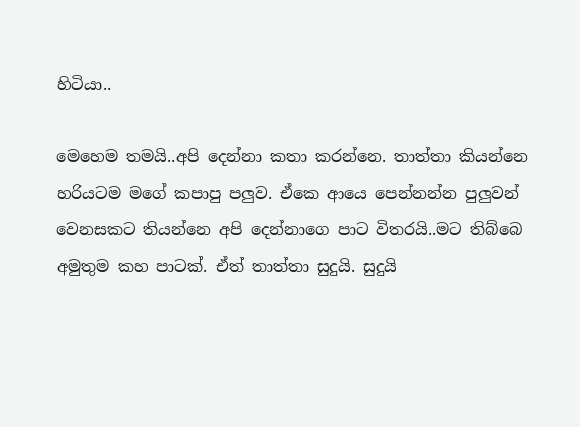හිටියා..

මෙහෙම තමයි..අපි දෙන්නා කතා කරන්නෙ. තාත්තා කියන්නෙ හරියටම මගේ කපාපු පලුව. ඒකෙ ආයෙ පෙන්නන්න පුලුවන් වෙනසකට තියන්නෙ අපි දෙන්නාගෙ පාට විතරයි..මට තිබ්බෙ අමුතුම කහ පාටක්. ඒත් තාත්තා සුදුයි. සුදුයි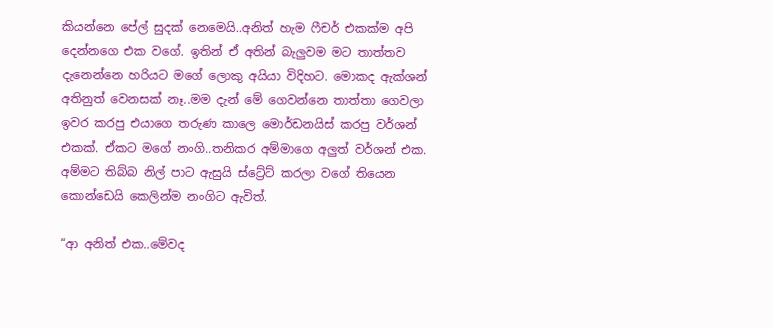කියන්නෙ පේල් සුදක් නෙමෙයි..අනිත් හැම ෆීචර් එකක්ම අපි දෙන්නගෙ එක වගේ. ඉතින් ඒ අතින් බැලුවම මට තාත්තව දැනෙන්නෙ හරියට මගේ ලොකු අයියා විදිහට. මොකද ඇක්ශන් අතිනුත් වෙනසක් නෑ..මම දැන් මේ ගෙවන්නෙ තාත්තා ගෙවලා ඉවර කරපු එයාගෙ තරුණ කාලෙ මොර්ඩනයිස් කරපු වර්ශන් එකක්. ඒකට මගේ නංගි..තනිකර අම්මාගෙ අලුත් වර්ශන් එක. අම්මට තිබ්බ නිල් පාට ඇසුයි ස්ට්‍රේට් කරලා වගේ තියෙන කොන්ඩෙයි කෙලින්ම නංගිට ඇවිත්.

“ආ අනිත් එක..මේවද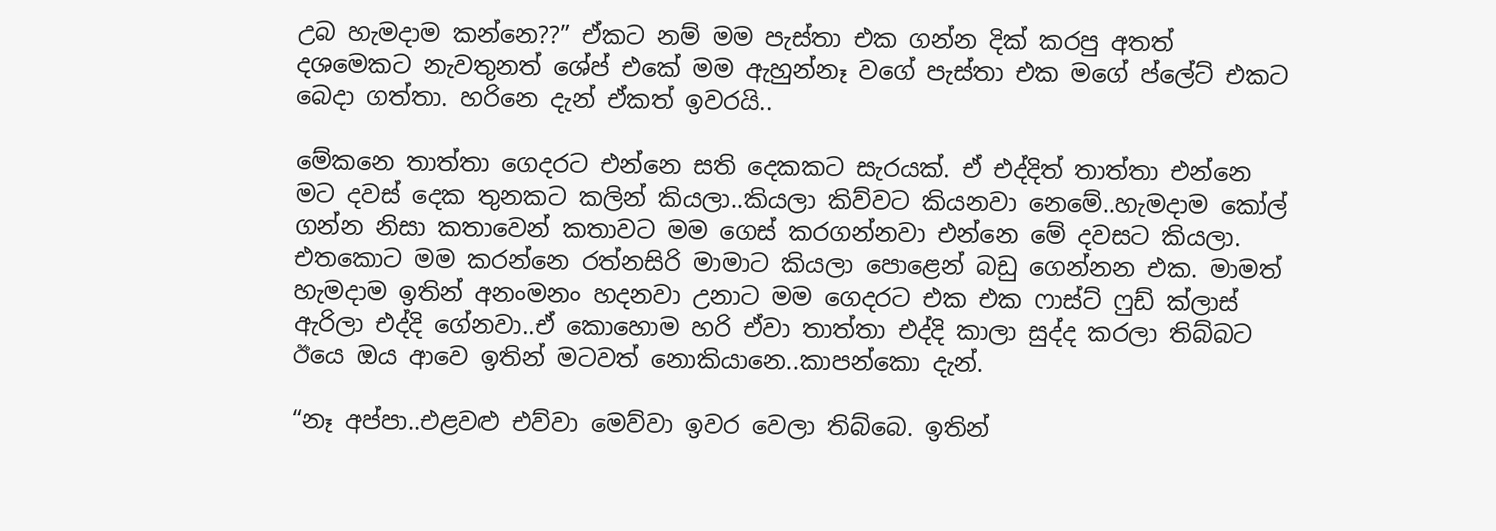උබ හැමදාම කන්නෙ??” ඒකට නම් මම පැස්තා එක ගන්න දික් කරපු අතත් දශමෙකට නැවතුනත් ශේප් එකේ මම ඇහුන්නෑ වගේ පැස්තා එක මගේ ප්ලේට් එකට බෙදා ගත්තා. හරිනෙ දැන් ඒකත් ඉවරයි..

මේකනෙ තාත්තා ගෙදරට එන්නෙ සති දෙකකට සැරයක්. ඒ එද්දිත් තාත්තා එන්නෙ මට දවස් දෙක තුනකට කලින් කියලා..කියලා කිව්වට කියනවා නෙමේ..හැමදාම කෝල් ගන්න නිසා කතාවෙන් කතාවට මම ගෙස් කරගන්නවා එන්නෙ මේ දවසට කියලා. එතකොට මම කරන්නෙ රත්නසිරි මාමාට කියලා පොළෙන් බඩු ගෙන්නන එක. මාමත් හැමදාම ඉතින් අනංමනං හදනවා උනාට මම ගෙදරට එක එක ෆාස්ට් ෆුඩ් ක්ලාස් ඇරිලා එද්දි ගේනවා..ඒ කොහොම හරි ඒවා තාත්තා එද්දි කාලා සුද්ද කරලා තිබ්බට ඊයෙ ඔය ආවෙ ඉතින් මටවත් නොකියානෙ..කාපන්කො දැන්.

“නෑ අප්පා..එළවළු එව්වා මෙව්වා ඉවර වෙලා තිබ්බෙ. ඉතින්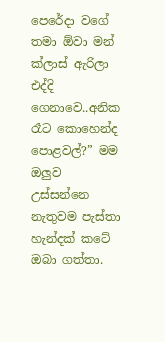පෙරේදා වගේ තමා ඕවා මන් ක්ලාස් ඇරිලා එද්දි ගෙනාවෙ..අනික රෑට කොහෙන්ද පොළවල්?” මම ඔලුව උස්සන්නෙ නැතුවම පැස්තා හැන්දක් කටේ ඔබා ගත්තා.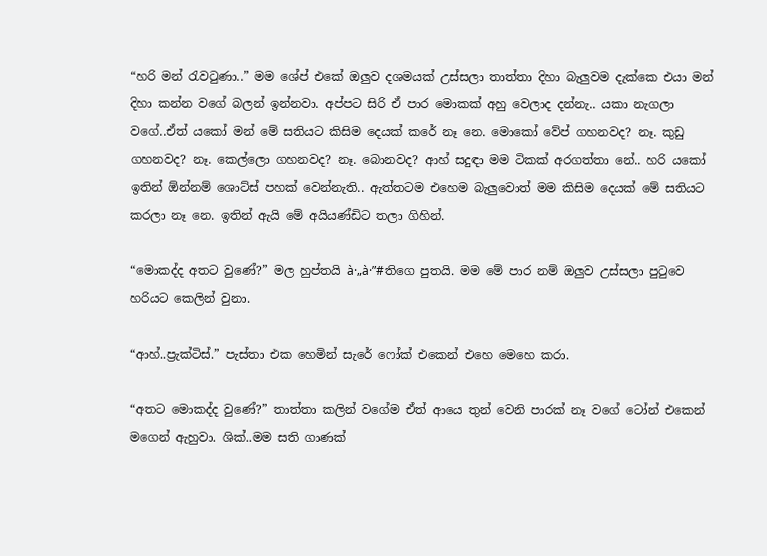“හරි මන් රැවටුණා..” මම ශේප් එකේ ඔලුව දශමයක් උස්සලා තාත්තා දිහා බැලුවම දැක්කෙ එයා මන් දිහා කන්න වගේ බලන් ඉන්නවා. අප්පට සිරි ඒ පාර මොකක් අහු වෙලාද දන්නැ.. යකා නැගලා වගේ..ඒත් යකෝ මන් මේ සතියට කිසිම දෙයක් කරේ නෑ නෙ. මොකෝ වේප් ගහනවද? නෑ. කුඩු ගහනවද? නෑ. කෙල්ලො ගහනවද? නෑ. බොනවද? ආහ් සදුඳා මම ටිකක් අරගත්තා නේ.. හරි යකෝ ඉතින් ඕන්නම් ශොට්ස් පහක් වෙන්නැති.. ඇත්තටම එහෙම බැලුවොත් මම කිසිම දෙයක් මේ සතියට කරලා නෑ නෙ. ඉතින් ඇයි මේ අයියණ්ඩිට තලා ගිහින්.

“මොකද්ද අතට වුණේ?” මල හුප්තයි à·„à·”#තිගෙ පුතයි. මම මේ පාර නම් ඔලුව උස්සලා පුටුවෙ හරියට කෙලින් වුනා.

“ආහ්..ප්‍රැක්ටිස්.” පැස්තා එක හෙමින් සැරේ ෆෝක් එකෙන් එහෙ මෙහෙ කරා.

“අතට මොකද්ද වුණේ?” තාත්තා කලින් වගේම ඒත් ආයෙ තුන් වෙනි පාරක් නෑ වගේ ටෝන් එකෙන් මගෙන් ඇහුවා. ශික්..මම සති ගාණක්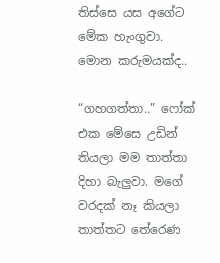තිස්සෙ යස අගේට මේක හැංගුවා. මොන කරුමයක්ද..

“ගහගත්තා..” ෆෝක් එක මේසෙ උඩින් තියලා මම තාත්තා දිහා බැලුවා. මගේ වරදක් නෑ කියලා තාත්තට තේරෙණ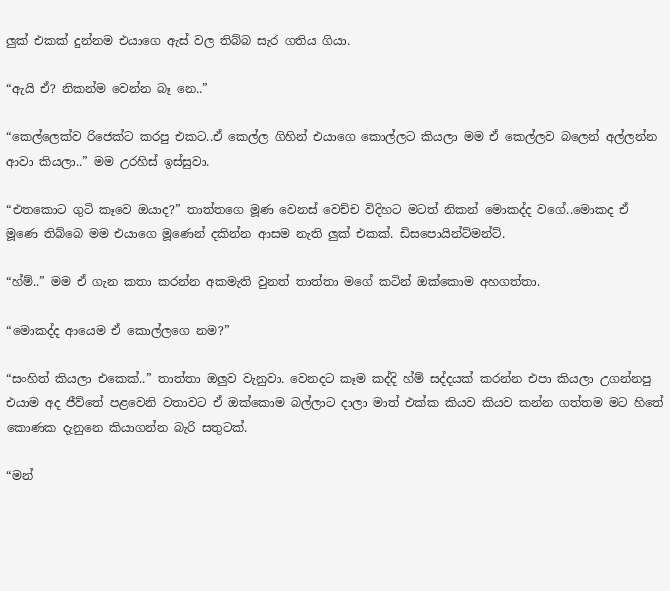ලුක් එකක් දුන්නම එයාගෙ ඇස් වල තිබ්බ සැර ගතිය ගියා.

“ඇයි ඒ? නිකන්ම වෙන්න බෑ නෙ..”

“කෙල්ලෙක්ව රිජෙක්ට කරපු එකට..ඒ කෙල්ල ගිහින් එයාගෙ කොල්ලට කියලා මම ඒ කෙල්ලව බලෙන් අල්ලන්න ආවා කියලා..” මම උරහිස් ඉස්සුවා.

“එතකොට ගුටි කෑවෙ ඔයාද?” තාත්තගෙ මූණ වෙනස් වෙච්ච විදිහට මටත් නිකන් මොකද්ද වගේ..මොකද ඒ මූණෙ තිබ්බෙ මම එයාගෙ මූණෙන් දකින්න ආසම නැති ලුක් එකක්. ඩිසපොයින්ට්මන්ට්.

“හ්ම්..” මම ඒ ගැන කතා කරන්න අකමැති වුනත් තාත්තා මගේ කටින් ඔක්කොම අහගත්තා.

“මොකද්ද ආයෙම ඒ කොල්ලගෙ නම?”

“සංහිත් කියලා එකෙක්..” තාත්තා ඔලුව වැනුවා. වෙනදට කෑම කද්දි හ්ම් සද්දයක් කරන්න එපා කියලා උගන්නපු එයාම අද ජීව්තේ පළවෙනි වතාවට ඒ ඔක්කොම බල්ලාට දාලා මාත් එක්ක කියව කියව කන්න ගත්තම මට හිතේ කොණක දැනුනෙ කියාගන්න බැරි සතුටක්.

“මන්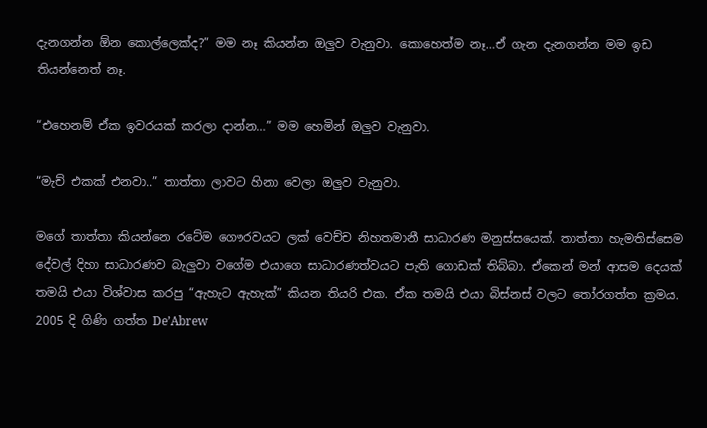දැනගන්න ඕන කොල්ලෙක්ද?” මම නෑ කියන්න ඔලුව වැනුවා. කොහෙත්ම නෑ…ඒ ගැන දැනගන්න මම ඉඩ තියන්නෙත් නෑ.

“එහෙනම් ඒක ඉවරයක් කරලා දාන්න…” මම හෙමින් ඔලුව වැනුවා.

“මැච් එකක් එනවා..” තාත්තා ලාවට හිනා වෙලා ඔලුව වැනුවා.

මගේ තාත්තා කියන්නෙ රටේම ගෞරවයට ලක් වෙච්ච නිහතමානී සාධාරණ මනුස්සයෙක්. තාත්තා හැමතිස්සෙම දේවල් දිහා සාධාරණව බැලුවා වගේම එයාගෙ සාධාරණත්වයට පැති ගොඩක් තිබ්බා. ඒකෙන් මන් ආසම දෙයක් තමයි එයා විශ්වාස කරපු “ඇහැට ඇහැක්” කියන තියරි එක. ඒක තමයි එයා බිස්නස් වලට තෝරගත්ත ක්‍රමය. 2005 දි ගිණි ගත්ත De’Abrew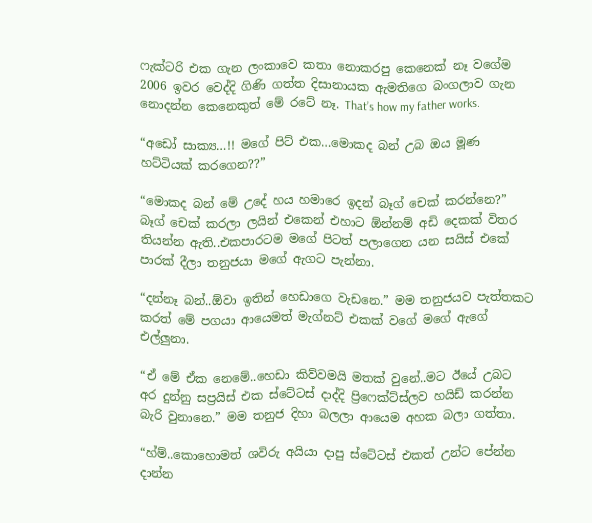ෆැක්ටරි එක ගැන ලංකාවෙ කතා නොකරපු කෙනෙක් නෑ වගේම 2006 ඉවර වෙද්දි ගිණි ගත්ත දිසානායක ඇමතිගෙ බංගලාව ගැන නොදන්න කෙනෙකුත් මේ රටේ නෑ. That’s how my father works.

“අඩෝ සාක්‍ය…!! මගේ පිට් එක…මොකද බන් උබ ඔය මූණ හට්ටියක් කරගෙන??”

“මොකද බන් මේ උදේ හය හමාරෙ ඉදන් බෑග් චෙක් කරන්නෙ?” බෑග් චෙක් කරලා ලයින් එකෙන් එහාට ඕන්නම් අඩි දෙකක් විතර තියන්න ඇති..එකපාරටම මගේ පිටත් පලාගෙන යන සයිස් එකේ පාරක් දීලා තනුජයා මගේ ඇගට පැන්නා.

“දන්නෑ බන්..ඕවා ඉතින් හෙඩාගෙ වැඩනෙ.” මම තනුජයව පැත්තකට කරත් මේ පගයා ආයෙමත් මැග්නට් එකක් වගේ මගේ ඇගේ එල්ලුනා.

“ඒ මේ ඒක නෙමේ..හෙඩා කිව්වමයි මතක් වුනේ..මට ඊයේ උබට අර දුන්නු සප්‍රයිස් එක ස්ටේටස් දාද්දි ප්‍රිෆෙක්ට්ස්ලව හයිඩ් කරන්න බැරි වුනානෙ.” මම තනුජ දිහා බලලා ආයෙම අහක බලා ගත්තා.

“හ්ම්..කොහොමත් ශවිරු අයියා දාපු ස්ටේටස් එකත් උන්ට පේන්න දාන්න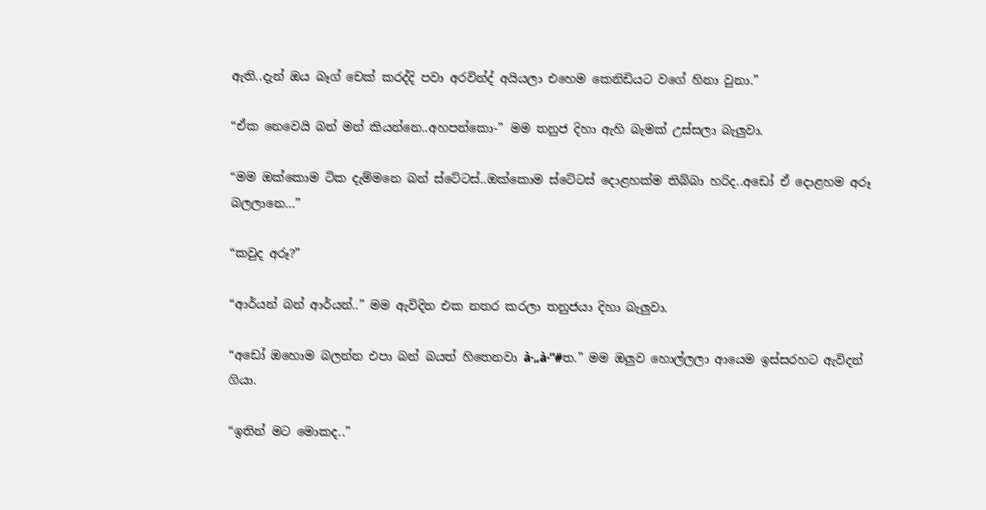ඇති..දැන් ඔය බෑග් චෙක් කරද්දි පවා අරවින්ද් අයියලා එහෙම කෙනිඩියට වගේ හිනා වුනා.”

“ඒක නෙවෙයි බන් මන් කියන්නෙ..අහපන්කො-” මම තනුජ දිහා ඇහි බැමක් උස්සලා බැලුවා.

“මම ඔක්කොම ටික දැම්මනෙ බන් ස්ටේටස්..ඔක්කොම ස්ටේටස් දොළහක්ම තිබ්බා හරිද..අඩෝ ඒ දොළහම අරූ බලලානෙ…”

“කවුද අරූ?”

“ආර්යන් බන් ආර්යන්..” මම ඇවිදින එක නතර කරලා තනුජයා දිහා බැලුවා.

“අඩෝ ඔහොම බලන්න එපා බන් බයත් හිතෙනවා à·„à·”#ත.” මම ඔලුව හොල්ලලා ආයෙම ඉස්සරහට ඇවිදන් ගියා.

“ඉතින් මට මොකද..”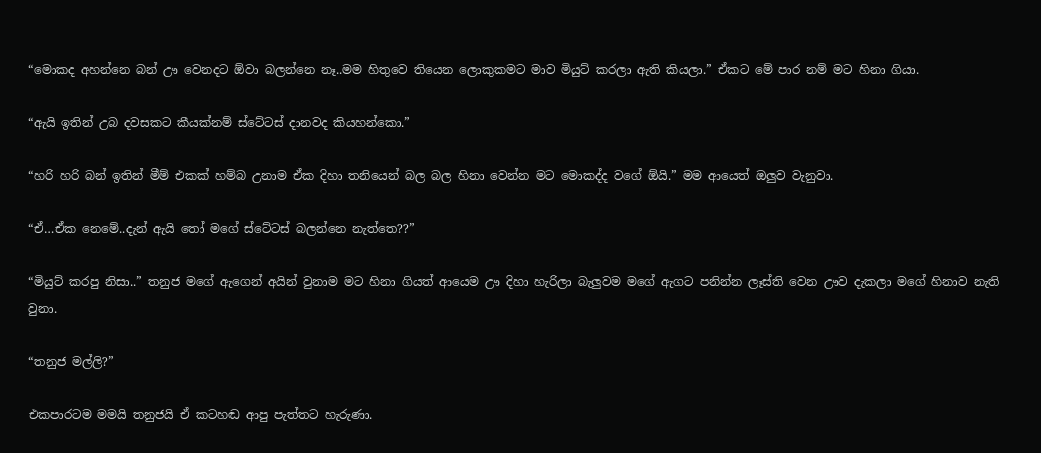“මොකද අහන්නෙ බන් ඌ වෙනදට ඕවා බලන්නෙ නෑ..මම හිතුවෙ තියෙන ලොකුකමට මාව මියුට් කරලා ඇති කියලා.” ඒකට මේ පාර නම් මට හිනා ගියා.

“ඇයි ඉතින් උබ දවසකට කීයක්නම් ස්ටේටස් දානවද කියහන්කො.”

“හරි හරි බන් ඉතින් මීම් එකක් හම්බ උනාම ඒක දිහා තනියෙන් බල බල හිනා වෙන්න මට මොකද්ද වගේ ඕයි.” මම ආයෙත් ඔලුව වැනුවා.

“ඒ…ඒක නෙමේ..දැන් ඇයි තෝ මගේ ස්ටේටස් බලන්නෙ නැත්තෙ??”

“මියුට් කරපු නිසා..” තනුජ මගේ ඇගෙන් අයින් වුනාම මට හිනා ගියත් ආයෙම ඌ දිහා හැරිලා බැලුවම මගේ ඇගට පනින්න ලෑස්ති වෙන ඌව දැකලා මගේ හිනාව නැති වුනා.

“තනුජ මල්ලි?”

එකපාරටම මමයි තනුජයි ඒ කටහඬ ආපු පැත්තට හැරුණා.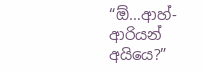“ඕ…ආහ්- ආරියන් අයියෙ?”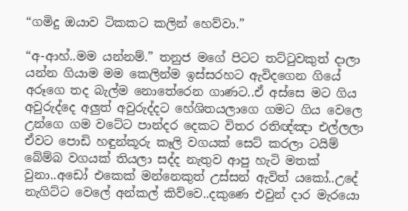“ගමිදු ඔයාව ටිකකට කලින් හෙව්වා.”

“අ-ආහ්..මම යන්නම්.” තනුජ මගේ පිටට තට්ටුවකුත් දාලා යන්න ගියාම මම කෙලින්ම ඉස්සරහට ඇවිදගෙන ගියේ අරූගෙ තද බැල්ම නොතේරෙන ගාණට..ඒ අස්සෙ මට ගිය අවුරුද්දෙ අලුත් අවුරුද්දට හේශිතයලාගෙ ගමට ගිය වෙලෙ උන්ගෙ ගම වටේට පාන්දර දෙකට විතර රතිඥ්ඤා එල්ලලා ඒවට පොඩි හඳුන්කූරු කෑලි වගයක් සෙට් කරලා ටයිම් බේම්බ වගයක් තියලා සද්ද නැතුව ආපු හැටි මතක් වුනා..අඩෝ එකෙක් මන්නෙකුත් උස්සන් ඇවිත් යකෝ..උදේ නැගිට්ට වෙලේ අන්කල් කිව්වෙ..දකුණෙ එවුන් දාර මැරයො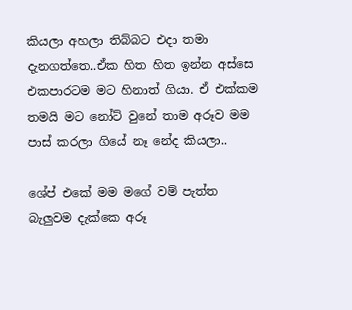කියලා අහලා තිබ්බට එදා තමා දැනගත්තෙ..ඒක හිත හිත ඉන්න අස්සෙ එකපාරටම මට හිනාත් ගියා. ඒ එක්කම තමයි මට නෝට් වුනේ තාම අරූව මම පාස් කරලා ගියේ නෑ නේද කියලා..

ශේප් එකේ මම මගේ වම් පැත්ත බැලුවම දැක්කෙ අරූ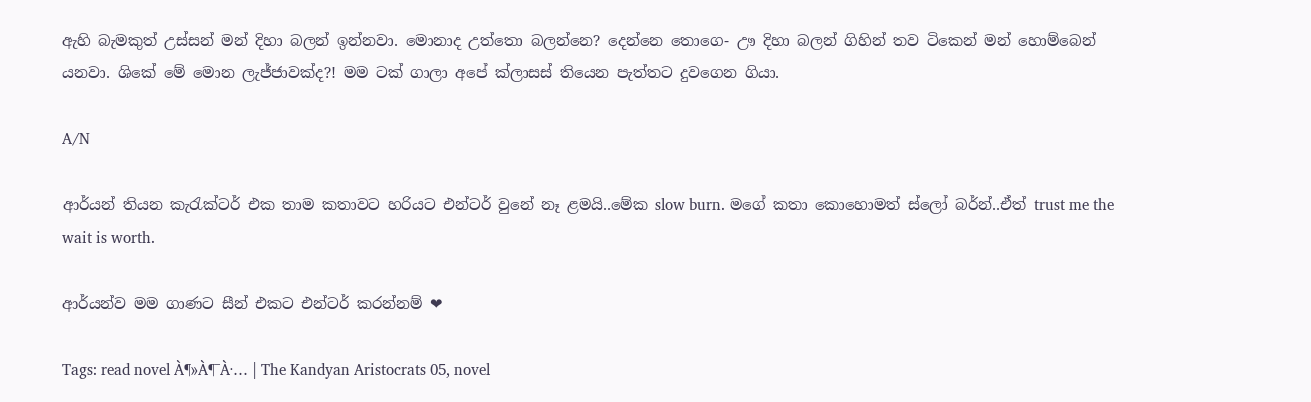ඇහි බැමකුත් උස්සන් මන් දිහා බලන් ඉන්නවා. මොනාද උත්තො බලන්නෙ? දෙන්නෙ තොගෙ- ඌ දිහා බලන් ගිහින් තව ටිකෙන් මන් හොම්බෙන් යනවා. ශිකේ මේ මොන ලැජ්ජාවක්ද?! මම ටක් ගාලා අපේ ක්ලාසස් තියෙන පැත්තට දුවගෙන ගියා.

A/N

ආර්යන් තියන කැරැක්ටර් එක තාම කතාවට හරියට එන්ටර් වුනේ නෑ ළමයි..මේක slow burn. මගේ කතා කොහොමත් ස්ලෝ බර්න්..ඒත් trust me the wait is worth.

ආර්යන්ව මම ගාණට සීන් එකට එන්ටර් කරන්නම් ❤

Tags: read novel À¶»À¶¯À·… | The Kandyan Aristocrats 05, novel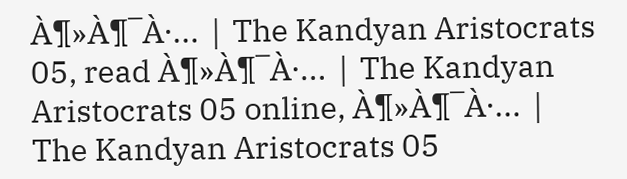À¶»À¶¯À·… | The Kandyan Aristocrats 05, read À¶»À¶¯À·… | The Kandyan Aristocrats 05 online, À¶»À¶¯À·… | The Kandyan Aristocrats 05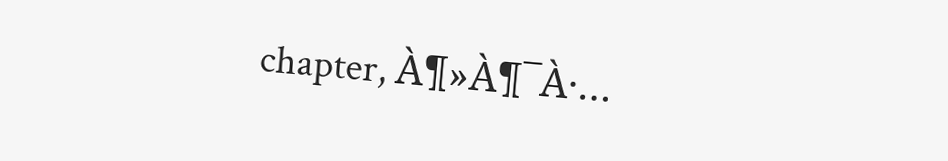chapter, À¶»À¶¯À·…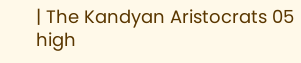| The Kandyan Aristocrats 05 high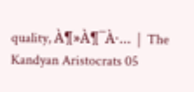quality, À¶»À¶¯À·… | The Kandyan Aristocrats 05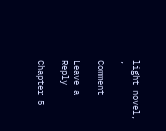light novel, ,

Comment

Leave a Reply

Chapter 5